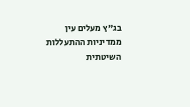בג"ץ מעלים עין ממדיניות ההתעללות השיטתית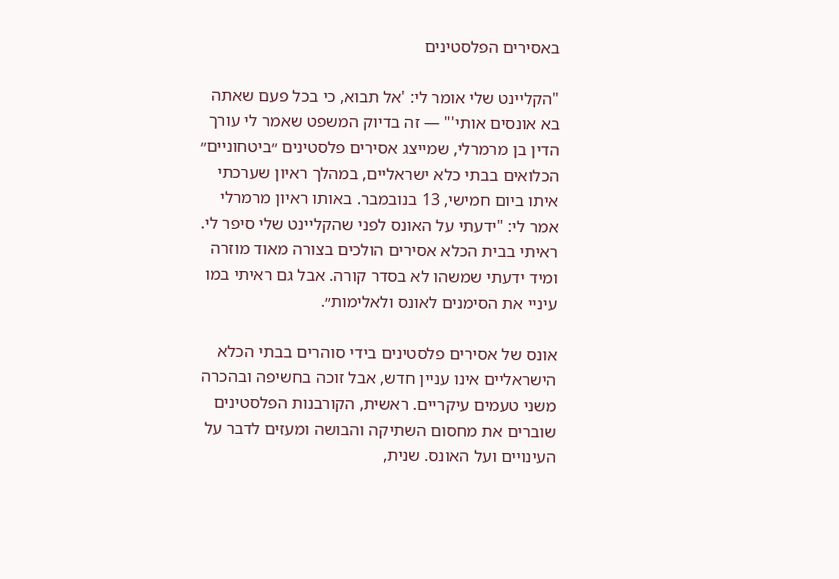באסירים הפלסטינים

"הקליינט שלי אומר לי: 'אל תבוא, כי בכל פעם שאתה בא אונסים אותי'" — זה בדיוק המשפט שאמר לי עורך הדין בן מרמרלי, שמייצג אסירים פלסטינים ״ביטחוניים״ הכלואים בבתי כלא ישראליים, במהלך ראיון שערכתי איתו ביום חמישי, 13 בנובמבר. באותו ראיון מרמרלי אמר לי: "ידעתי על האונס לפני שהקליינט שלי סיפר לי. ראיתי בבית הכלא אסירים הולכים בצורה מאוד מוזרה ומיד ידעתי שמשהו לא בסדר קורה. אבל גם ראיתי במו עיניי את הסימנים לאונס ולאלימות״.

אונס של אסירים פלסטינים בידי סוהרים בבתי הכלא הישראליים אינו עניין חדש, אבל זוכה בחשיפה ובהכרה משני טעמים עיקריים. ראשית, הקורבנות הפלסטינים שוברים את מחסום השתיקה והבושה ומעזים לדבר על העינויים ועל האונס. שנית,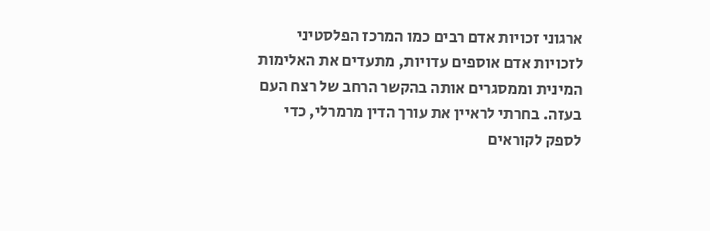ארגוני זכויות אדם רבים כמו המרכז הפלסטיני לזכויות אדם אוספים עדויות, מתעדים את האלימות המינית וממסגרים אותה בהקשר הרחב של רצח העם בעזה. בחרתי לראיין את עורך הדין מרמרלי, כדי לספק לקוראים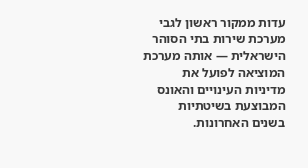עדות ממקור ראשון לגבי מערכת שירות בתי הסוהר הישראלית — אותה מערכת המוציאה לפועל את מדיניות העינויים והאונס המבוצעת בשיטתיות בשנים האחרונות.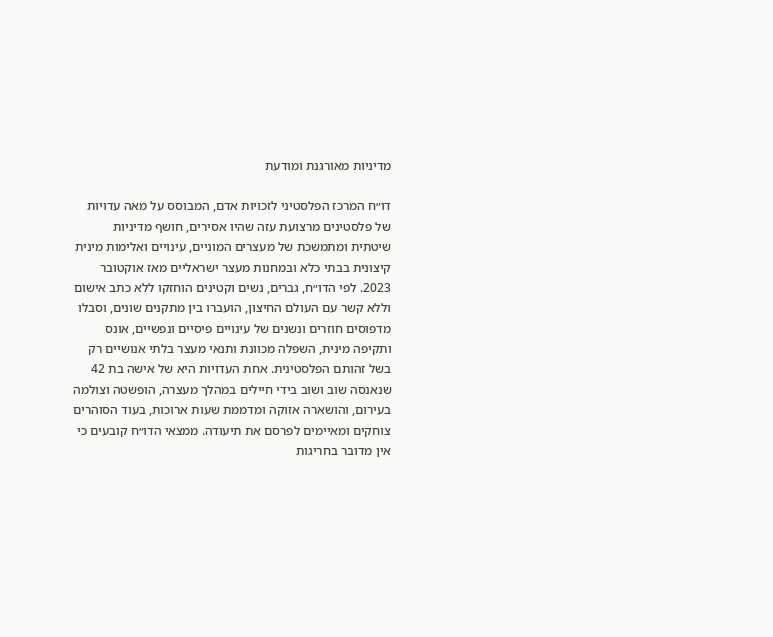מדיניות מאורגנת ומודעת

דו״ח המרכז הפלסטיני לזכויות אדם, המבוסס על מאה עדויות של פלסטינים מרצועת עזה שהיו אסירים, חושף מדיניות שיטתית ומתמשכת של מעצרים המוניים, עינויים ואלימות מינית קיצונית בבתי כלא ובמחנות מעצר ישראליים מאז אוקטובר 2023. לפי הדו״ח, גברים, נשים וקטינים הוחזקו ללא כתב אישום וללא קשר עם העולם החיצון, הועברו בין מתקנים שונים, וסבלו מדפוסים חוזרים ונשנים של עינויים פיסיים ונפשיים, אונס ותקיפה מינית, השפלה מכוונת ותנאי מעצר בלתי אנושיים רק בשל זהותם הפלסטינית. אחת העדויות היא של אישה בת 42 שנאנסה שוב ושוב בידי חיילים במהלך מעצרה, הופשטה וצולמה בעירום, והושארה אזוקה ומדממת שעות ארוכות, בעוד הסוהרים צוחקים ומאיימים לפרסם את תיעודה. ממצאי הדו״ח קובעים כי אין מדובר בחריגות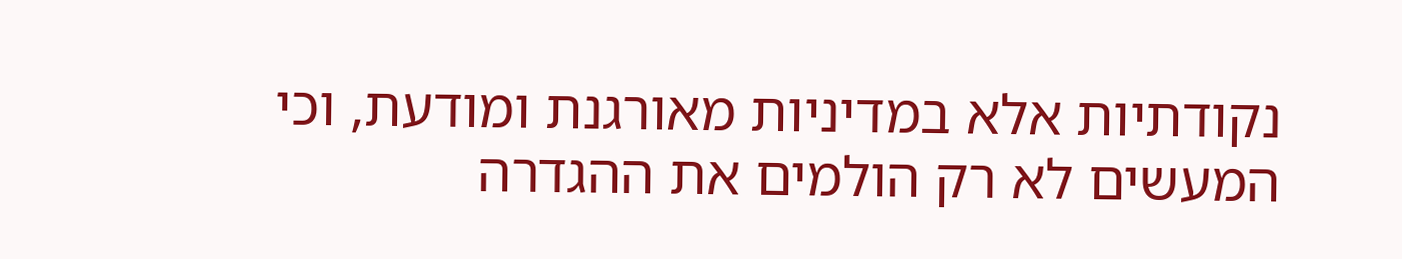נקודתיות אלא במדיניות מאורגנת ומודעת, וכי המעשים לא רק הולמים את ההגדרה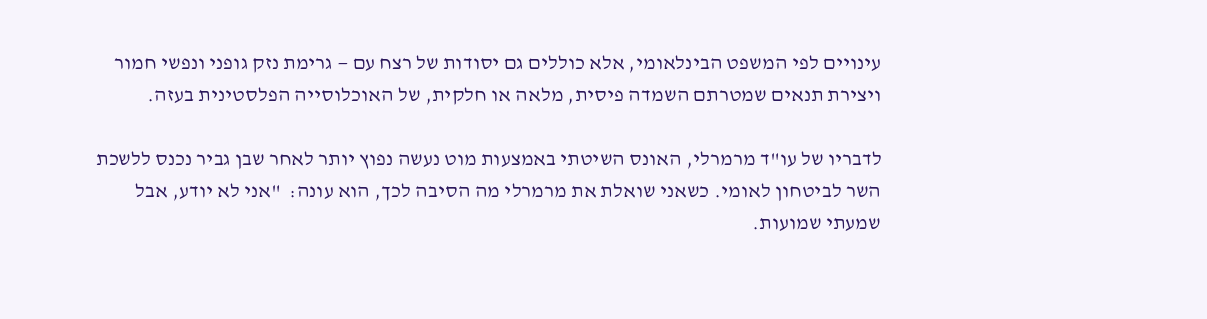עינויים לפי המשפט הבינלאומי, אלא כוללים גם יסודות של רצח עם — גרימת נזק גופני ונפשי חמור ויצירת תנאים שמטרתם השמדה פיסית, מלאה או חלקית, של האוכלוסייה הפלסטינית בעזה.

לדבריו של עו"ד מרמרלי, האונס השיטתי באמצעות מוט נעשה נפוץ יותר לאחר שבן גביר נכנס ללשכת השר לביטחון לאומי. כשאני שואלת את מרמרלי מה הסיבה לכך, הוא עונה:  "אני לא יודע, אבל שמעתי שמועות.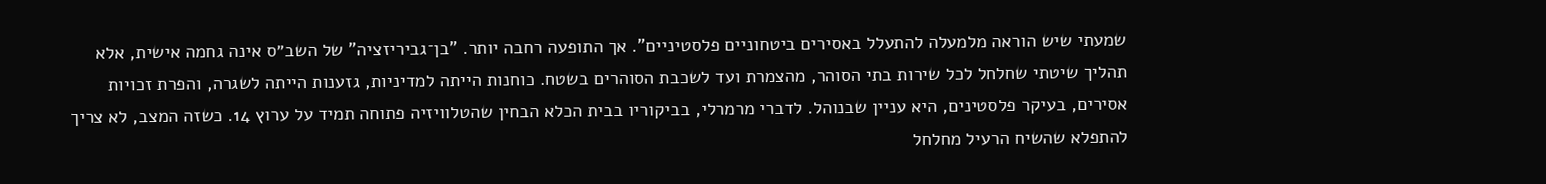שמעתי שיש הוראה מלמעלה להתעלל באסירים ביטחוניים פלסטיניים". אך התופעה רחבה יותר. "בן־גביריזציה" של השב״ס אינה גחמה אישית, אלא תהליך שיטתי שחלחל לכל שירות בתי הסוהר, מהצמרת ועד לשכבת הסוהרים בשטח. כוחנות הייתה למדיניות, גזענות הייתה לשגרה, והפרת זכויות אסירים, בעיקר פלסטינים, היא עניין שבנוהל. לדברי מרמרלי, בביקוריו בבית הכלא הבחין שהטלוויזיה פתוחה תמיד על ערוץ 14. כשזה המצב, לא צריך להתפלא שהשיח הרעיל מחלחל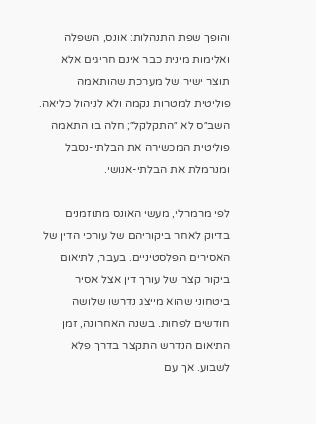והופך שפת התנהלות: אונס, השפלה ואלימות מינית כבר אינם חריגים אלא תוצר ישיר של מערכת שהותאמה פוליטית למטרות נקמה ולא לניהול כליאה. השב״ס לא ״התקלקל״; חלה בו התאמה פוליטית המכשירה את הבלתי-נסבל ומנרמלת את הבלתי-אנושי.

לפי מרמרלי, מעשי האונס מתוזמנים בדיוק לאחר ביקוריהם של עורכי הדין של האסירים הפלסטיניים. בעבר, לתיאום ביקור קצר של עורך דין אצל אסיר ביטחוני שהוא מייצג נדרשו שלושה חודשים לפחות. בשנה האחרונה, זמן התיאום הנדרש התקצר בדרך פלא לשבוע. אך עם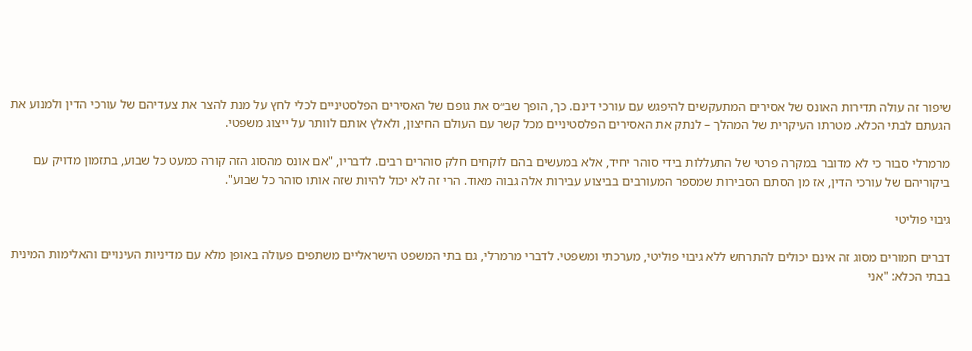שיפור זה עולה תדירות האונס של אסירים המתעקשים להיפגש עם עורכי דינם. כך, הופך שב״ס את גופם של האסירים הפלסטיניים לכלי לחץ על מנת להצר את צעדיהם של עורכי הדין ולמנוע את הגעתם לבתי הכלא. מטרתו העיקרית של המהלך – לנתק את האסירים הפלסטיניים מכל קשר עם העולם החיצון, ולאלץ אותם לוותר על ייצוג משפטי.

מרמרלי סבור כי לא מדובר במקרה פרטי של התעללות בידי סוהר יחיד, אלא במעשים בהם לוקחים חלק סוהרים רבים. לדבריו, "אם אונס מהסוג הזה קורה כמעט כל שבוע, בתזמון מדויק עם ביקוריהם של עורכי הדין, אז מן הסתם הסבירות שמספר המעורבים בביצוע עבירות אלה גבוה מאוד. הרי זה לא יכול להיות שזה אותו סוהר כל שבוע".

גיבוי פוליטי

דברים חמורים מסוג זה אינם יכולים להתרחש ללא גיבוי פוליטי, מערכתי ומשפטי. לדברי מרמרלי, גם בתי המשפט הישראליים משתפים פעולה באופן מלא עם מדיניות העינויים והאלימות המינית בבתי הכלא: "אני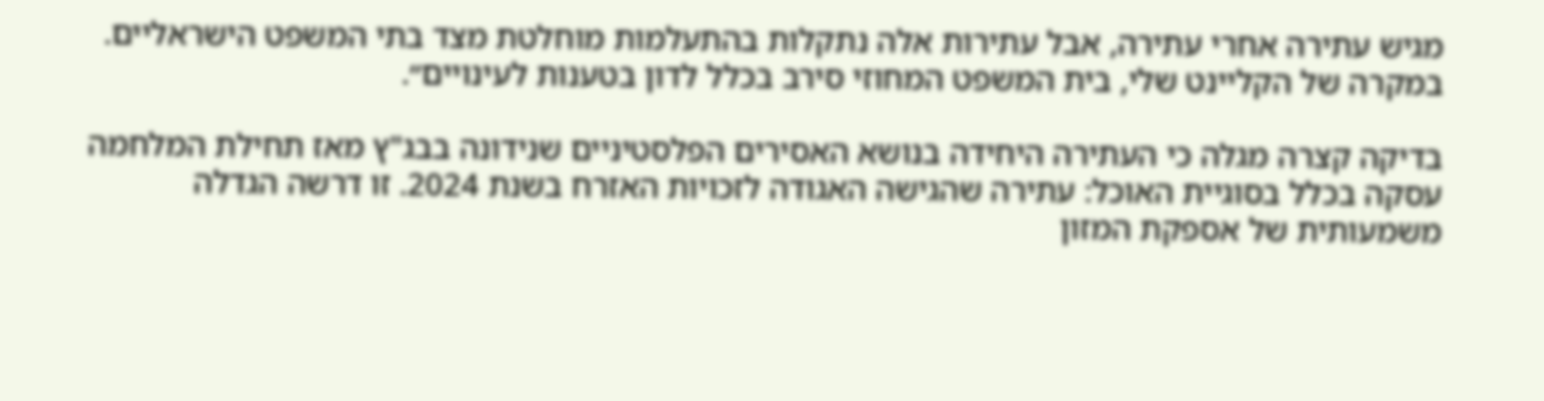מגיש עתירה אחרי עתירה, אבל עתירות אלה נתקלות בהתעלמות מוחלטת מצד בתי המשפט הישראליים. במקרה של הקליינט שלי, בית המשפט המחוזי סירב בכלל לדון בטענות לעינויים״.

בדיקה קצרה מגלה כי העתירה היחידה בנושא האסירים הפלסטיניים שנידונה בבג"ץ מאז תחילת המלחמה עסקה בכלל בסוגיית האוכל: עתירה שהגישה האגודה לזכויות האזרח בשנת 2024. זו דרשה הגדלה משמעותית של אספקת המזון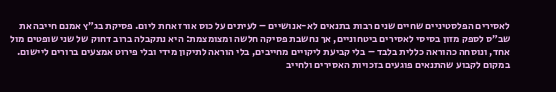לאסירים הפלסטיניים שחיים שנים רבות בתנאים לא-אנושיים – לעיתים על כוס אורז אחת ליום. פסיקת בג״ץ אמנם חייבה את שב״ס לספק מזון בסיסי לאסירים ביטחוניים, אך נחשבת פסיקה חלשה ומצומצמת: היא נתקבלה ברוב דחוק של שני שופטים מול אחד, ונוסחה כהוראה כללית בלבד – בלי קביעת ליקויים מחייבים, בלי הוראה לתיקון מידי ובלי פירוט אמצעים ברורים ליישום. במקום לקבוע שהתנאים פוגעים בזכויות האסירים ולחייב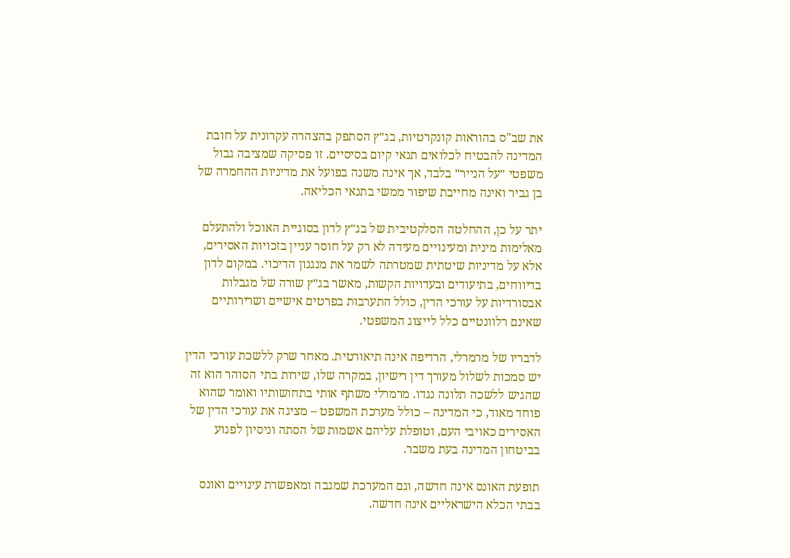את שב"ס בהוראות קונקרטיות, בג״ץ הסתפק בהצהרה עקרונית על חובת המדינה להבטיח לכלואים תנאי קיום בסיסיים. זו פסיקה שמציבה גבול משפטי ״על הנייר״ בלבד, אך אינה משנה בפועל את מדיניות ההחמרה של בן גביר ואינה מחייבת שיפור ממשי בתנאי הכליאה.

יתר על כן, ההחלטה הסלקטיבית של בג״ץ לדון בסוגיית האוכל ולהתעלם מאלימות מינית ומעינויים מעידה לא רק על חוסר עניין בזכויות האסירים, אלא על מדיניות שיטתית שמטרתה לשמר את מנגנון הדיכוי. במקום לדון בדיווחים, בתיעודים ובעדויות הקשות, מאשר בג״ץ שורה של מגבלות אבסורדיות על עורכי הדין, כולל התערבות בפרטים אישיים ושרירותיים שאינם רלוונטיים כלל לייצוג המשפטי.

לדבריו של מרמרלי, הרדיפה אינה תיאורטית. מאחר שרק ללשכת עורכי הדין יש סמכות לשלול מעורך דין רישיון, במקרה שלו, שירות בתי הסוהר הוא זה שהגיש ללשכה תלונה נגדו. מרמרלי משתף אותי בתחושותיו ואומר שהוא פוחד מאוד, כי המדינה – כולל מערכת המשפט – מציגה את עורכי הדין של האסירים כאויבי העם, וטופלת עליהם אשמות של הסתה וניסיון לפגוע בביטחון המדינה בעת משבר.

תופעת האונס אינה חדשה, וגם המערכת שמגבה ומאפשרת עינויים ואונס בבתי הכלא הישראליים אינה חדשה.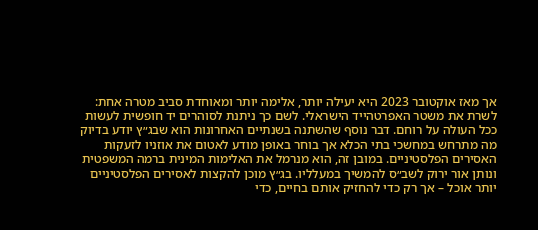אך מאז אוקטובר 2023 היא יעילה יותר, אלימה יותר ומאוחדת סביב מטרה אחת: לשרת את משטר האפרטהייד הישראלי. לשם כך ניתנת לסוהרים יד חופשית לעשות ככל העולה על רוחם. דבר נוסף שהשתנה בשנתיים האחרונות הוא שבג״ץ יודע בדיוק מה מתרחש במחשכי בתי הכלא אך בוחר באופן מודע לאטום את אוזניו לזעקות האסירים הפלסטיניים. במובן זה, הוא מנרמל את האלימות המינית ברמה המשפטית ונותן אור ירוק לשב״ס להמשיך במעלליו. בג״ץ מוכן להקצות לאסירים הפלסטיניים יותר אוכל – אך רק כדי להחזיק אותם בחיים, כדי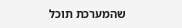שהמערכת תוכל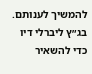להמשיך לענותם. בג״ץ ליברלי דיו כדי להשאיר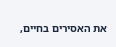את האסירים בחיים,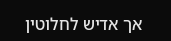אך אדיש לחלוטין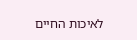לאיכות החיים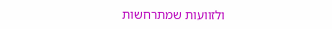ולזוועות שמתרחשות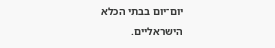יום־יום בבתי הכלא הישראליים.